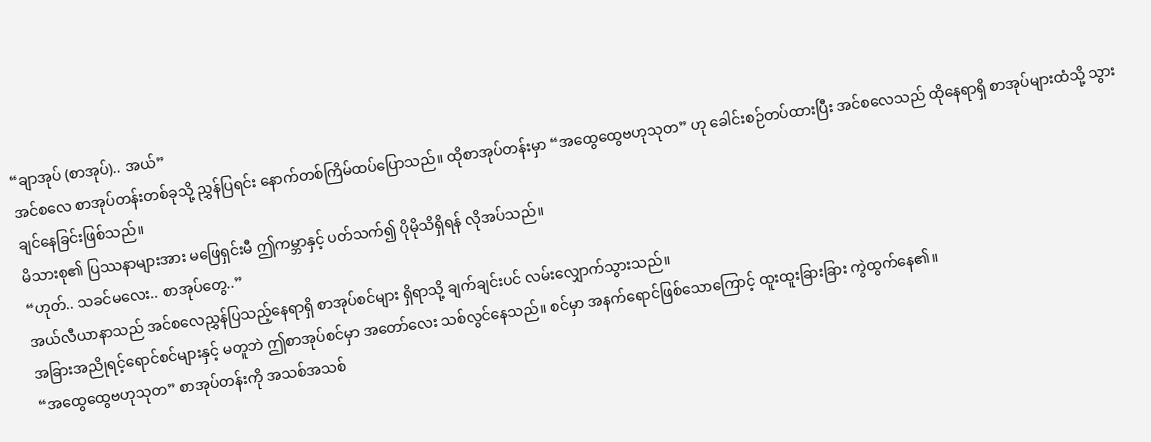“ချာအုပ် (စာအုပ်).. အယ်”
အင်စလေ စာအုပ်တန်းတစ်ခုသို့ ညွှန်ပြရင်း နောက်တစ်ကြိမ်ထပ်ပြောသည်။ ထိုစာအုပ်တန်းမှာ “အထွေထွေဗဟုသုတ” ဟု ခေါင်းစဉ်တပ်ထားပြီး အင်စလေသည် ထိုနေရာရှိ စာအုပ်များထံသို့ သွားချင်နေခြင်းဖြစ်သည်။
မိသားစု၏ ပြဿနာများအား မဖြေရှင်းမီ ဤကမ္ဘာနှင့် ပတ်သက်၍ ပိုမိုသိရှိရန် လိုအပ်သည်။
“ဟုတ်.. သခင်မလေး.. စာအုပ်တွေ..”
အယ်လီယာနာသည် အင်စလေညွှန်ပြသည့်နေရာရှိ စာအုပ်စင်များ ရှိရာသို့ ချက်ချင်းပင် လမ်းလျှောက်သွားသည်။
အခြားအညိုရင့်ရောင်စင်များနှင့် မတူဘဲ ဤစာအုပ်စင်မှာ အတော်လေး သစ်လွင်နေသည်။ စင်မှာ အနက်ရောင်ဖြစ်သောကြောင့် ထူးထူးခြားခြား ကွဲထွက်နေ၏။
“အထွေထွေဗဟုသုတ” စာအုပ်တန်းကို အသစ်အသစ်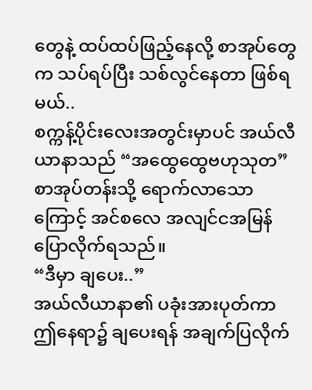တွေနဲ့ ထပ်ထပ်ဖြည့်နေလို့ စာအုပ်တွေက သပ်ရပ်ပြီး သစ်လွင်နေတာ ဖြစ်ရမယ်..
စက္ကန့်ပိုင်းလေးအတွင်းမှာပင် အယ်လီယာနာသည် “အထွေထွေဗဟုသုတ” စာအုပ်တန်းသို့ ရောက်လာသောကြောင့် အင်စလေ အလျင်ငအမြန် ပြောလိုက်ရသည်။
“ဒီမှာ ချပေး..”
အယ်လီယာနာ၏ ပခုံးအားပုတ်ကာ ဤနေရာ၌ ချပေးရန် အချက်ပြလိုက်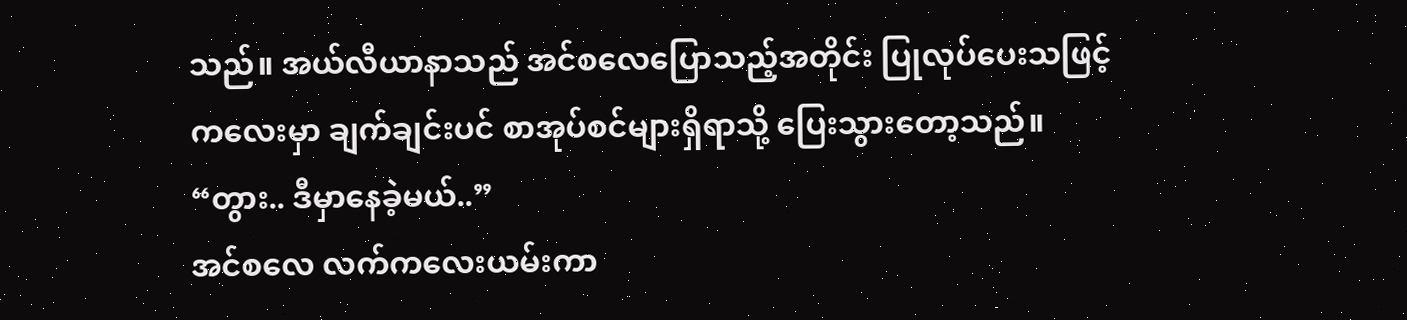သည်။ အယ်လီယာနာသည် အင်စလေပြောသည့်အတိုင်း ပြုလုပ်ပေးသဖြင့် ကလေးမှာ ချက်ချင်းပင် စာအုပ်စင်များရှိရာသို့ ပြေးသွားတော့သည်။
“တွား.. ဒီမှာနေခဲ့မယ်..”
အင်စလေ လက်ကလေးယမ်းကာ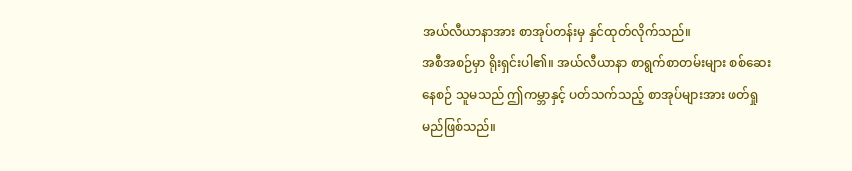အယ်လီယာနာအား စာအုပ်တန်းမှ နှင်ထုတ်လိုက်သည်။
အစီအစဉ်မှာ ရိုးရှင်းပါ၏။ အယ်လီယာနာ စာရွက်စာတမ်းများ စစ်ဆေးနေစဉ် သူမသည် ဤကမ္ဘာနှင့် ပတ်သက်သည့် စာအုပ်များအား ဖတ်ရှုမည်ဖြစ်သည်။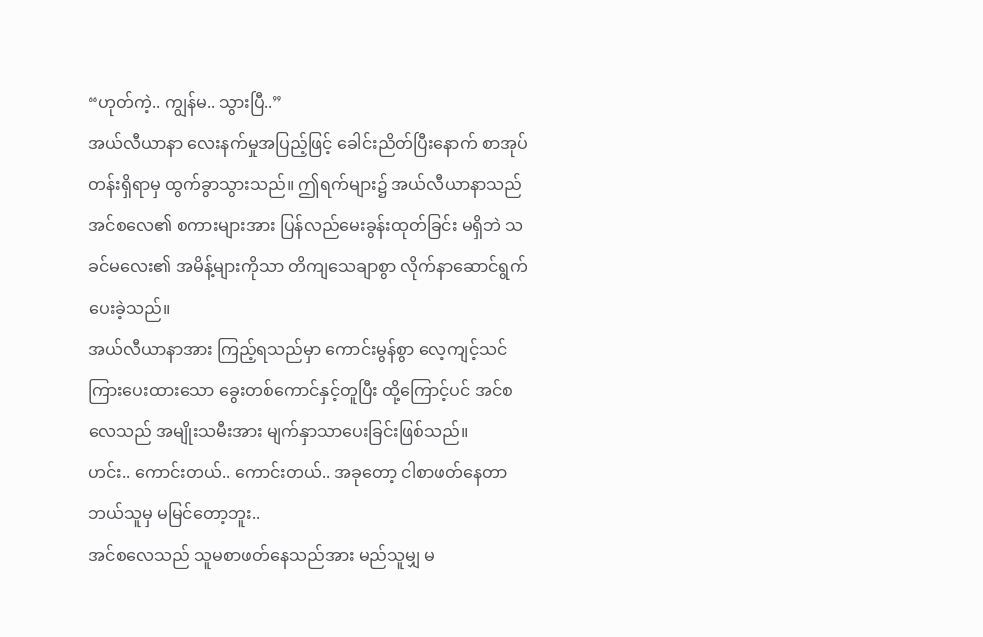“ဟုတ်ကဲ့.. ကျွန်မ.. သွားပြီ..”
အယ်လီယာနာ လေးနက်မှုအပြည့်ဖြင့် ခေါင်းညိတ်ပြီးနောက် စာအုပ်တန်းရှိရာမှ ထွက်ခွာသွားသည်။ ဤရက်များ၌ အယ်လီယာနာသည် အင်စလေ၏ စကားများအား ပြန်လည်မေးခွန်းထုတ်ခြင်း မရှိဘဲ သခင်မလေး၏ အမိန့်များကိုသာ တိကျသေချာစွာ လိုက်နာဆောင်ရွက်ပေးခဲ့သည်။
အယ်လီယာနာအား ကြည့်ရသည်မှာ ကောင်းမွန်စွာ လေ့ကျင့်သင်ကြားပေးထားသော ခွေးတစ်ကောင်နှင့်တူပြီး ထို့ကြောင့်ပင် အင်စလေသည် အမျိုးသမီးအား မျက်နှာသာပေးခြင်းဖြစ်သည်။
ဟင်း.. ကောင်းတယ်.. ကောင်းတယ်.. အခုတော့ ငါစာဖတ်နေတာ ဘယ်သူမှ မမြင်တော့ဘူး..
အင်စလေသည် သူမစာဖတ်နေသည်အား မည်သူမျှ မ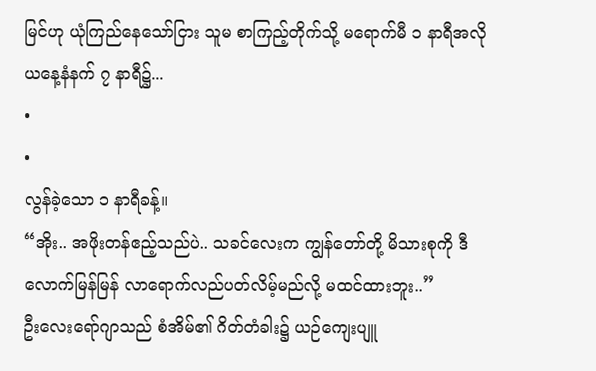မြင်ဟု ယုံကြည်နေသော်ငြား သူမ စာကြည့်တိုက်သို့ မရောက်မီ ၁ နာရီအလို ယနေ့နံနက် ၇ နာရီ၌...
•
•
လွန်ခဲ့သော ၁ နာရီခန့်။
“အိုး.. အဖိုးတန်ဧည့်သည်ပဲ.. သခင်လေးက ကျွန်တော်တို့ မိသားစုကို ဒီလောက်မြန်မြန် လာရောက်လည်ပတ်လိမ့်မည်လို့ မထင်ထားဘူး..”
ဦးလေးရော်ဂျာသည် စံအိမ်၏ ဂိတ်တံခါး၌ ယဉ်ကျေးပျူ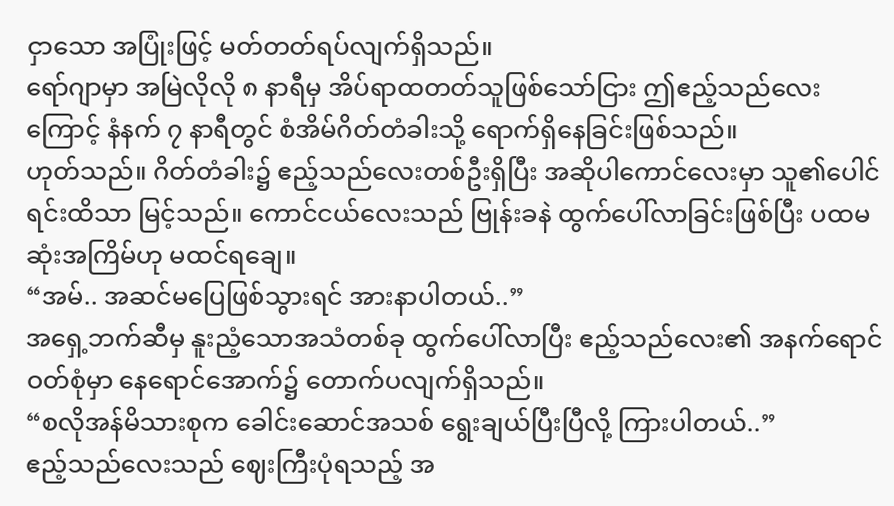ငှာသော အပြုံးဖြင့် မတ်တတ်ရပ်လျက်ရှိသည်။
ရော်ဂျာမှာ အမြဲလိုလို ၈ နာရီမှ အိပ်ရာထတတ်သူဖြစ်သော်ငြား ဤဧည့်သည်လေးကြောင့် နံနက် ၇ နာရီတွင် စံအိမ်ဂိတ်တံခါးသို့ ရောက်ရှိနေခြင်းဖြစ်သည်။
ဟုတ်သည်။ ဂိတ်တံခါး၌ ဧည့်သည်လေးတစ်ဦးရှိပြီး အဆိုပါကောင်လေးမှာ သူ၏ပေါင်ရင်းထိသာ မြင့်သည်။ ကောင်ငယ်လေးသည် ဗြုန်းခနဲ ထွက်ပေါ်လာခြင်းဖြစ်ပြီး ပထမဆုံးအကြိမ်ဟု မထင်ရချေ။
“အမ်.. အဆင်မပြေဖြစ်သွားရင် အားနာပါတယ်..”
အရှေ့ဘက်ဆီမှ နူးညံ့သောအသံတစ်ခု ထွက်ပေါ်လာပြီး ဧည့်သည်လေး၏ အနက်ရောင်ဝတ်စုံမှာ နေရောင်အောက်၌ တောက်ပလျက်ရှိသည်။
“စလိုအန်မိသားစုက ခေါင်းဆောင်အသစ် ရွေးချယ်ပြီးပြီလို့ ကြားပါတယ်..”
ဧည့်သည်လေးသည် ဈေးကြီးပုံရသည့် အ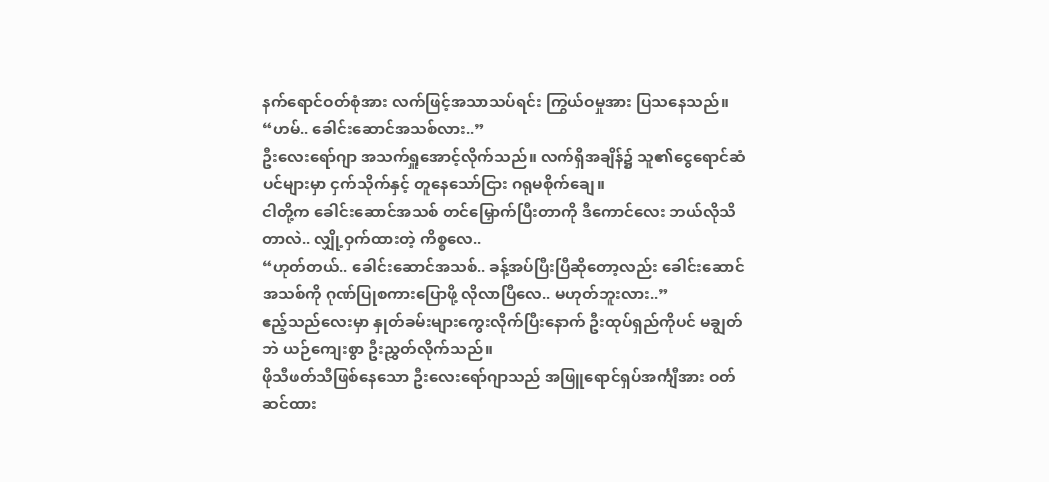နက်ရောင်ဝတ်စုံအား လက်ဖြင့်အသာသပ်ရင်း ကြွယ်ဝမှုအား ပြသနေသည်။
“ဟမ်.. ခေါင်းဆောင်အသစ်လား..”
ဦးလေးရော်ဂျာ အသက်ရှူအောင့်လိုက်သည်။ လက်ရှိအချိန်၌ သူ၏ငွေရောင်ဆံပင်များမှာ ငှက်သိုက်နှင့် တူနေသော်ငြား ဂရုမစိုက်ချေ။
ငါတို့က ခေါင်းဆောင်အသစ် တင်မြှောက်ပြီးတာကို ဒီကောင်လေး ဘယ်လိုသိတာလဲ.. လျှို့ဝှက်ထားတဲ့ ကိစ္စလေ..
“ဟုတ်တယ်.. ခေါင်းဆောင်အသစ်.. ခန့်အပ်ပြီးပြီဆိုတော့လည်း ခေါင်းဆောင်အသစ်ကို ဂုဏ်ပြုစကားပြောဖို့ လိုလာပြီလေ.. မဟုတ်ဘူးလား..”
ဧည့်သည်လေးမှာ နှုတ်ခမ်းများကွေးလိုက်ပြီးနောက် ဦးထုပ်ရှည်ကိုပင် မချွတ်ဘဲ ယဉ်ကျေးစွာ ဦးညွှတ်လိုက်သည်။
ဖိုသီဖတ်သီဖြစ်နေသော ဦးလေးရော်ဂျာသည် အဖြူရောင်ရှပ်အင်္ကျီအား ဝတ်ဆင်ထား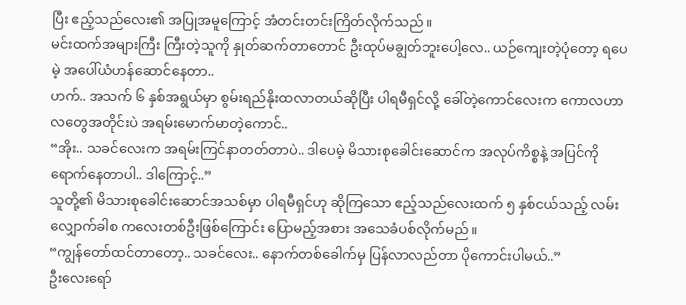ပြီး ဧည့်သည်လေး၏ အပြုအမူကြောင့် အံတင်းတင်းကြိတ်လိုက်သည်။
မင်းထက်အများကြီး ကြီးတဲ့သူကို နှုတ်ဆက်တာတောင် ဦးထုပ်မချွတ်ဘူးပေါ့လေ.. ယဉ်ကျေးတဲ့ပုံတော့ ရပေမဲ့ အပေါ်ယံဟန်ဆောင်နေတာ..
ဟက်.. အသက် ၆ နှစ်အရွယ်မှာ စွမ်းရည်နိုးထလာတယ်ဆိုပြီး ပါရမီရှင်လို့ ခေါ်တဲ့ကောင်လေးက ကောလဟာလတွေအတိုင်းပဲ အရမ်းမောက်မာတဲ့ကောင်..
“အိုး.. သခင်လေးက အရမ်းကြင်နာတတ်တာပဲ.. ဒါပေမဲ့ မိသားစုခေါင်းဆောင်က အလုပ်ကိစ္စနဲ့ အပြင်ကိုရောက်နေတာပါ.. ဒါကြောင့်..”
သူတို့၏ မိသားစုခေါင်းဆောင်အသစ်မှာ ပါရမီရှင်ဟု ဆိုကြသော ဧည့်သည်လေးထက် ၅ နှစ်ငယ်သည့် လမ်းလျှောက်ခါစ ကလေးတစ်ဦးဖြစ်ကြောင်း ပြောမည့်အစား အသေခံပစ်လိုက်မည်။
“ကျွန်တော်ထင်တာတော့.. သခင်လေး.. နောက်တစ်ခေါက်မှ ပြန်လာလည်တာ ပိုကောင်းပါမယ်..”
ဦးလေးရော်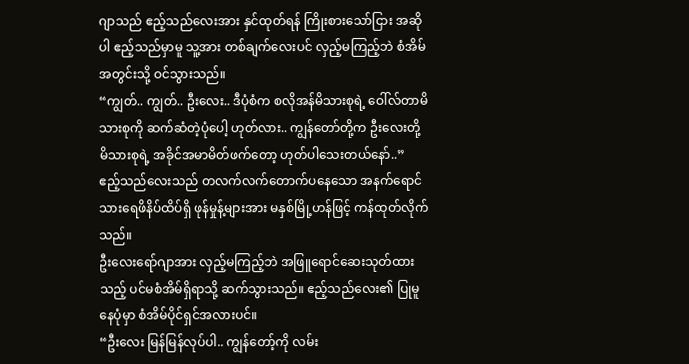ဂျာသည် ဧည့်သည်လေးအား နှင်ထုတ်ရန် ကြိုးစားသော်ငြား အဆိုပါ ဧည့်သည်မှာမူ သူ့အား တစ်ချက်လေးပင် လှည့်မကြည့်ဘဲ စံအိမ်အတွင်းသို့ ဝင်သွားသည်။
“ကျွတ်.. ကျွတ်.. ဦးလေး.. ဒီပုံစံက စလိုအန်မိသားစုရဲ့ ဝေါ်လ်တာမိသားစုကို ဆက်ဆံတဲ့ပုံပေါ့ ဟုတ်လား.. ကျွန်တော်တို့က ဦးလေးတို့ မိသားစုရဲ့ အခိုင်အမာမိတ်ဖက်တော့ ဟုတ်ပါသေးတယ်နော်..”
ဧည့်သည်လေးသည် တလက်လက်တောက်ပနေသော အနက်ရောင်သားရေဖိနိပ်ထိပ်ရှိ ဖုန်မှုန့်များအား မနှစ်မြို့ဟန်ဖြင့် ကန်ထုတ်လိုက်သည်။
ဦးလေးရော်ဂျာအား လှည့်မကြည့်ဘဲ အဖြူရောင်ဆေးသုတ်ထားသည့် ပင်မစံအိမ်ရှိရာသို့ ဆက်သွားသည်။ ဧည့်သည်လေး၏ ပြုမူနေပုံမှာ စံအိမ်ပိုင်ရှင်အလားပင်။
“ဦးလေး မြန်မြန်လုပ်ပါ.. ကျွန်တော့်ကို လမ်း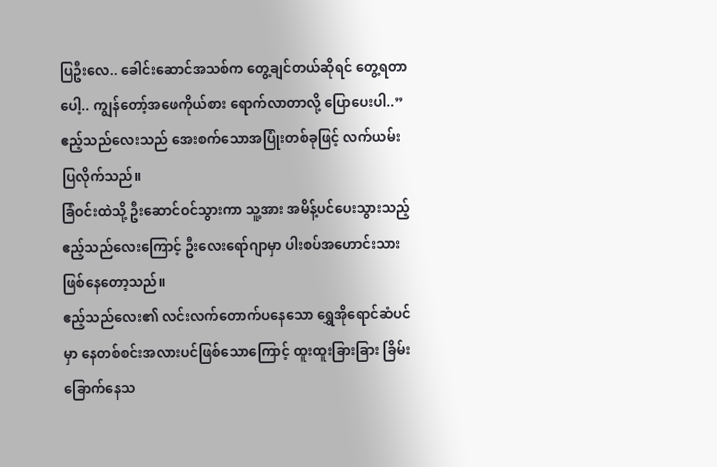ပြဦးလေ.. ခေါင်းဆောင်အသစ်က တွေ့ချင်တယ်ဆိုရင် တွေ့ရတာပေါ့.. ကျွန်တော့်အဖေကိုယ်စား ရောက်လာတာလို့ ပြောပေးပါ..”
ဧည့်သည်လေးသည် အေးစက်သောအပြုံးတစ်ခုဖြင့် လက်ယမ်းပြလိုက်သည်။
ခြံဝင်းထဲသို့ ဦးဆောင်ဝင်သွားကာ သူ့အား အမိန့်ပင်ပေးသွားသည့် ဧည့်သည်လေးကြောင့် ဦးလေးရော်ဂျာမှာ ပါးစပ်အဟောင်းသားဖြစ်နေတော့သည်။
ဧည့်သည်လေး၏ လင်းလက်တောက်ပနေသော ရွှေအိုရောင်ဆံပင်မှာ နေတစ်စင်းအလားပင်ဖြစ်သောကြောင့် ထူးထူးခြားခြား ခြိမ်းခြောက်နေသ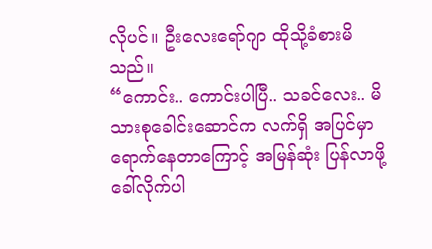လိုပင်။ ဦးလေးရော်ဂျာ ထိုသို့ခံစားမိသည်။
“ကောင်း.. ကောင်းပါပြီ.. သခင်လေး.. မိသားစုခေါင်းဆောင်က လက်ရှိ အပြင်မှာရောက်နေတာကြောင့် အမြန်ဆုံး ပြန်လာဖို့ ခေါ်လိုက်ပါ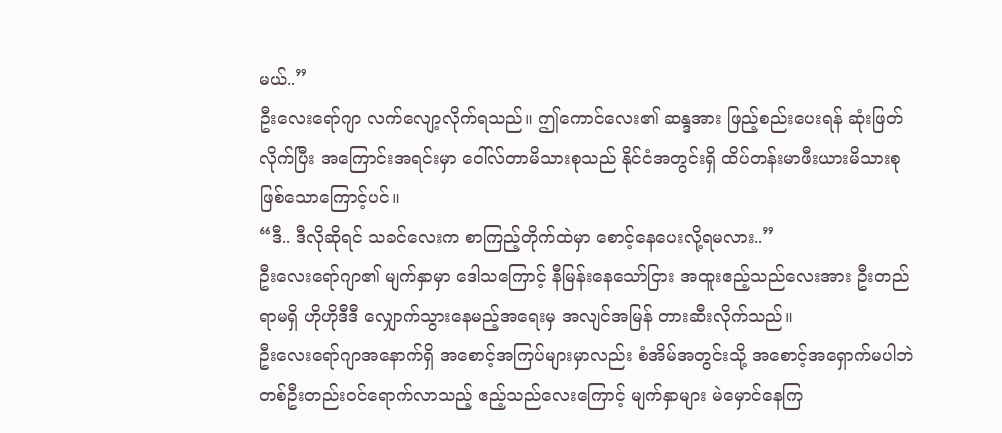မယ်..”
ဦးလေးရော်ဂျာ လက်လျော့လိုက်ရသည်။ ဤကောင်လေး၏ ဆန္ဒအား ဖြည့်စည်းပေးရန် ဆုံးဖြတ်လိုက်ပြီး အကြောင်းအရင်းမှာ ဝေါ်လ်တာမိသားစုသည် နိုင်ငံအတွင်းရှိ ထိပ်တန်းမာဖီးယားမိသားစု ဖြစ်သောကြောင့်ပင်။
“ဒီ.. ဒီလိုဆိုရင် သခင်လေးက စာကြည့်တိုက်ထဲမှာ စောင့်နေပေးလို့ရမလား..”
ဦးလေးရော်ဂျာ၏ မျက်နှာမှာ ဒေါသကြောင့် နီမြန်းနေသော်ငြား အထူးဧည့်သည်လေးအား ဦးတည်ရာမရှိ ဟိုဟိုဒီဒီ လျှောက်သွားနေမည့်အရေးမှ အလျင်အမြန် တားဆီးလိုက်သည်။
ဦးလေးရော်ဂျာအနောက်ရှိ အစောင့်အကြပ်များမှာလည်း စံအိမ်အတွင်းသို့ အစောင့်အရှောက်မပါဘဲ တစ်ဦးတည်းဝင်ရောက်လာသည့် ဧည့်သည်လေးကြောင့် မျက်နှာများ မဲမှောင်နေကြ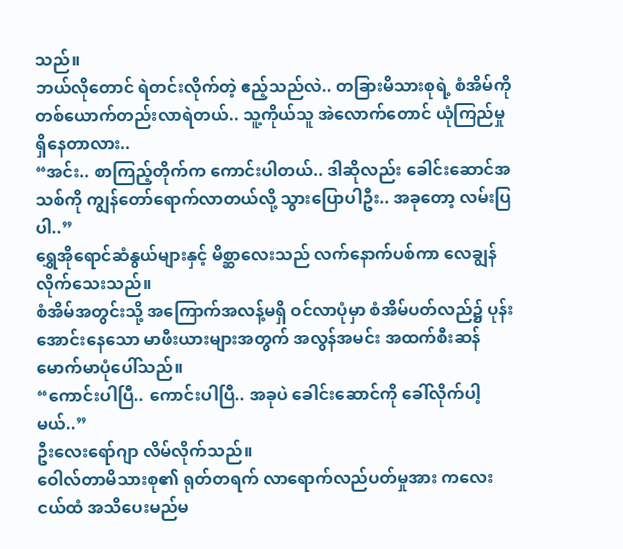သည်။
ဘယ်လိုတောင် ရဲတင်းလိုက်တဲ့ ဧည့်သည်လဲ.. တခြားမိသားစုရဲ့ စံအိမ်ကို တစ်ယောက်တည်းလာရဲတယ်.. သူ့ကိုယ်သူ အဲလောက်တောင် ယုံကြည်မှုရှိနေတာလား..
“အင်း.. စာကြည့်တိုက်က ကောင်းပါတယ်.. ဒါဆိုလည်း ခေါင်းဆောင်အသစ်ကို ကျွန်တော်ရောက်လာတယ်လို့ သွားပြောပါဦး.. အခုတော့ လမ်းပြပါ..”
ရွှေအိုရောင်ဆံနွယ်များနှင့် မိစ္ဆာလေးသည် လက်နောက်ပစ်ကာ လေချွန်လိုက်သေးသည်။
စံအိမ်အတွင်းသို့ အကြောက်အလန့်မရှိ ဝင်လာပုံမှာ စံအိမ်ပတ်လည်၌ ပုန်းအောင်းနေသော မာဖီးယားများအတွက် အလွန်အမင်း အထက်စီးဆန် မောက်မာပုံပေါ်သည်။
“ကောင်းပါပြီ.. ကောင်းပါပြီ.. အခုပဲ ခေါင်းဆောင်ကို ခေါ်လိုက်ပါ့မယ်..”
ဦးလေးရော်ဂျာ လိမ်လိုက်သည်။
ဝေါလ်တာမိသားစု၏ ရုတ်တရက် လာရောက်လည်ပတ်မှုအား ကလေးငယ်ထံ အသိပေးမည်မ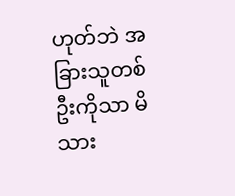ဟုတ်ဘဲ အခြားသူတစ်ဦးကိုသာ မိသား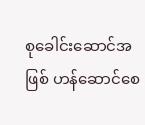စုခေါင်းဆောင်အဖြစ် ဟန်ဆောင်စေ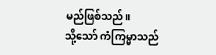မည်ဖြစ်သည်။
သို့သော် ကံကြမ္မာသည်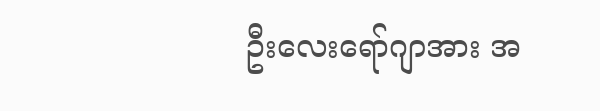ဦးလေးရော်ဂျာအား အ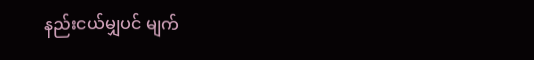နည်းငယ်မျှပင် မျက်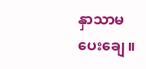နှာသာမပေးချေ။